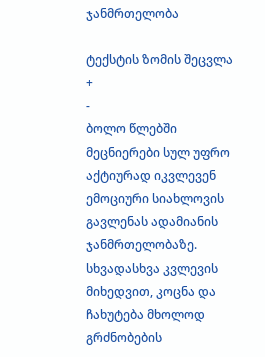ჯანმრთელობა

ტექსტის ზომის შეცვლა
+
-
ბოლო წლებში მეცნიერები სულ უფრო აქტიურად იკვლევენ ემოციური სიახლოვის გავლენას ადამიანის ჯანმრთელობაზე. სხვადასხვა კვლევის მიხედვით, კოცნა და ჩახუტება მხოლოდ გრძნობების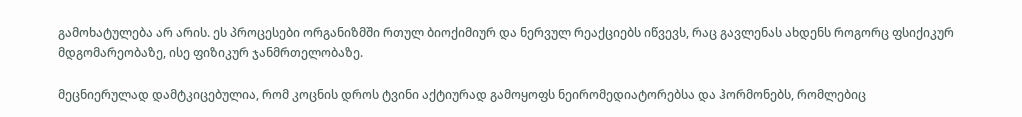გამოხატულება არ არის. ეს პროცესები ორგანიზმში რთულ ბიოქიმიურ და ნერვულ რეაქციებს იწვევს, რაც გავლენას ახდენს როგორც ფსიქიკურ მდგომარეობაზე, ისე ფიზიკურ ჯანმრთელობაზე.

მეცნიერულად დამტკიცებულია, რომ კოცნის დროს ტვინი აქტიურად გამოყოფს ნეირომედიატორებსა და ჰორმონებს, რომლებიც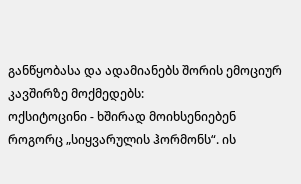განწყობასა და ადამიანებს შორის ემოციურ კავშირზე მოქმედებს:
ოქსიტოცინი - ხშირად მოიხსენიებენ როგორც „სიყვარულის ჰორმონს“. ის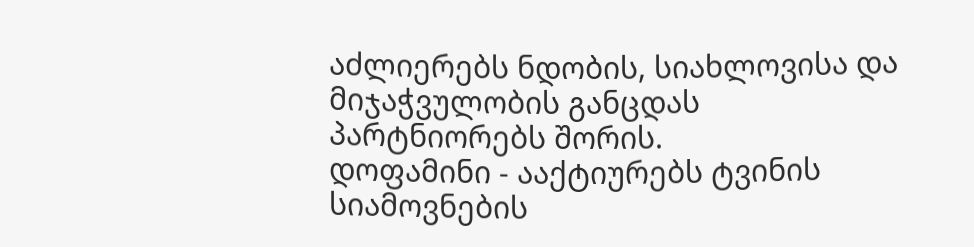აძლიერებს ნდობის, სიახლოვისა და მიჯაჭვულობის განცდას პარტნიორებს შორის.
დოფამინი - ააქტიურებს ტვინის სიამოვნების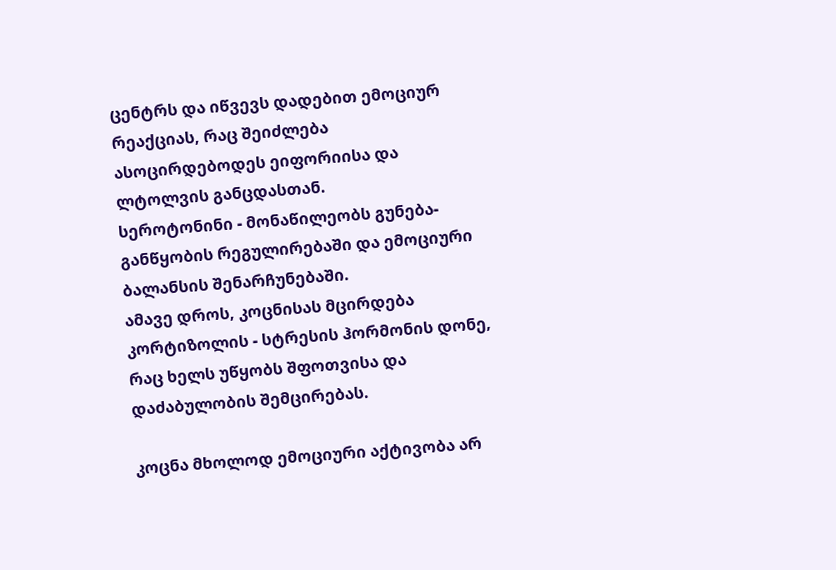ცენტრს და იწვევს დადებით ემოციურ რეაქციას, რაც შეიძლება ასოცირდებოდეს ეიფორიისა და ლტოლვის განცდასთან.
სეროტონინი - მონაწილეობს გუნება-განწყობის რეგულირებაში და ემოციური ბალანსის შენარჩუნებაში.
ამავე დროს, კოცნისას მცირდება კორტიზოლის - სტრესის ჰორმონის დონე, რაც ხელს უწყობს შფოთვისა და დაძაბულობის შემცირებას.

კოცნა მხოლოდ ემოციური აქტივობა არ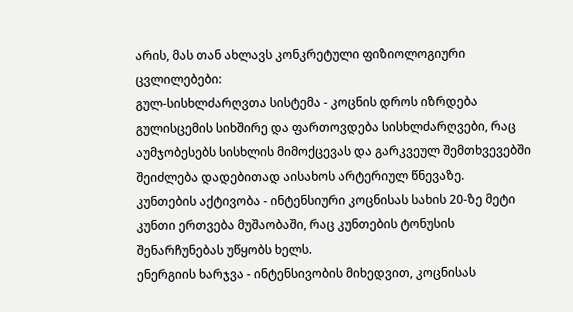არის, მას თან ახლავს კონკრეტული ფიზიოლოგიური ცვლილებები:
გულ-სისხლძარღვთა სისტემა - კოცნის დროს იზრდება გულისცემის სიხშირე და ფართოვდება სისხლძარღვები, რაც აუმჯობესებს სისხლის მიმოქცევას და გარკვეულ შემთხვევებში შეიძლება დადებითად აისახოს არტერიულ წნევაზე.
კუნთების აქტივობა - ინტენსიური კოცნისას სახის 20-ზე მეტი კუნთი ერთვება მუშაობაში, რაც კუნთების ტონუსის შენარჩუნებას უწყობს ხელს.
ენერგიის ხარჯვა - ინტენსივობის მიხედვით, კოცნისას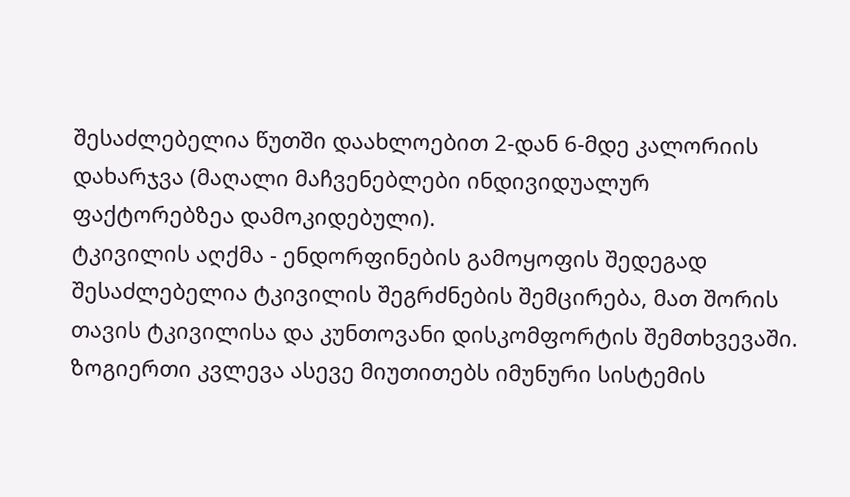შესაძლებელია წუთში დაახლოებით 2-დან 6-მდე კალორიის დახარჯვა (მაღალი მაჩვენებლები ინდივიდუალურ ფაქტორებზეა დამოკიდებული).
ტკივილის აღქმა - ენდორფინების გამოყოფის შედეგად შესაძლებელია ტკივილის შეგრძნების შემცირება, მათ შორის თავის ტკივილისა და კუნთოვანი დისკომფორტის შემთხვევაში.
ზოგიერთი კვლევა ასევე მიუთითებს იმუნური სისტემის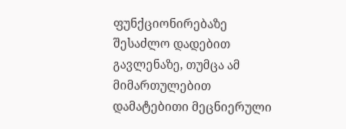ფუნქციონირებაზე შესაძლო დადებით გავლენაზე, თუმცა ამ მიმართულებით დამატებითი მეცნიერული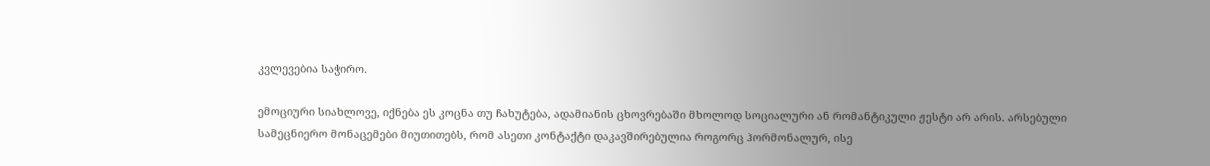კვლევებია საჭირო.

ემოციური სიახლოვე, იქნება ეს კოცნა თუ ჩახუტება, ადამიანის ცხოვრებაში მხოლოდ სოციალური ან რომანტიკული ჟესტი არ არის. არსებული სამეცნიერო მონაცემები მიუთითებს, რომ ასეთი კონტაქტი დაკავშირებულია როგორც ჰორმონალურ, ისე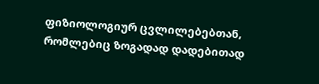ფიზიოლოგიურ ცვლილებებთან, რომლებიც ზოგადად დადებითად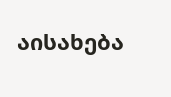აისახება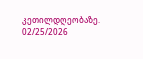კეთილდღეობაზე.
02/25/2026